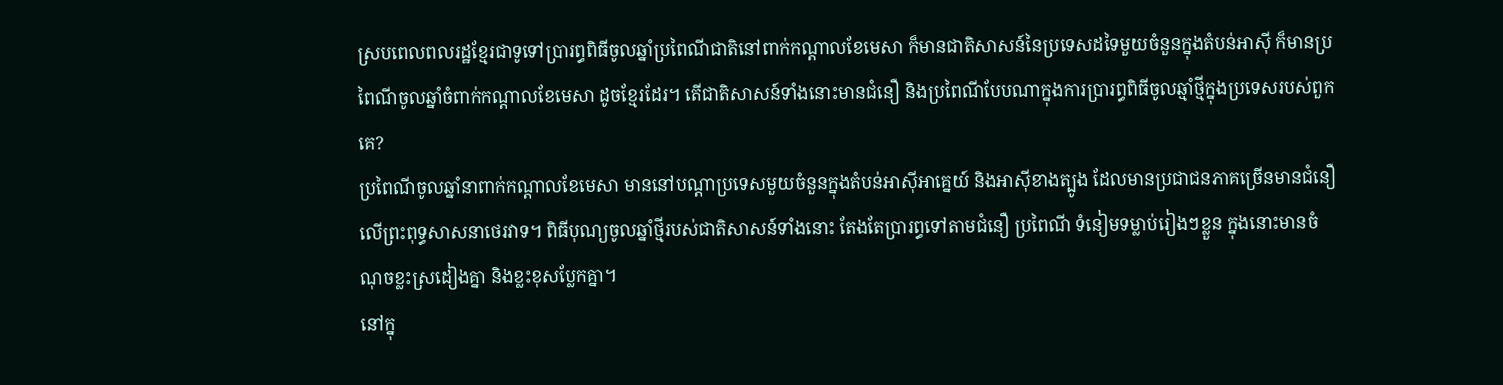ស្របពេលពលរដ្ឋខ្មែរជាទូទៅប្រារព្ធពិធីចូលឆ្នាំប្រពៃណីជាតិនៅពាក់កណ្ដាលខែមេសា ក៏មានជាតិសាសន៍នៃប្រទេសដទៃមួយចំនួនក្នុងតំបន់អាស៊ី ក៏មានប្រពៃណីចូលឆ្នាំចំពាក់កណ្ដាលខែមេសា ដូចខ្មែរដែរ។ តើជាតិសាសន៍ទាំងនោះមានជំនឿ និងប្រពៃណីបែបណាក្នុងការប្រារព្ធពិធីចូលឆ្មាំថ្មីក្នុងប្រទេសរបស់ពួកគេ?
ប្រពៃណីចូលឆ្នាំនាពាក់កណ្ដាលខែមេសា មាននៅបណ្ដាប្រទេសមួយចំនួនក្នុងតំបន់អាស៊ីអាគ្នេយ៍ និងអាស៊ីខាងត្បូង ដែលមានប្រជាជនភាគច្រើនមានជំនឿលើព្រះពុទ្ធសាសនាថេរវាទ។ ពិធីបុណ្យចូលឆ្នាំថ្មីរបស់ជាតិសាសន៍ទាំងនោះ តែងតែប្រារព្ធទៅតាមជំនឿ ប្រពៃណី ទំនៀមទម្លាប់រៀងៗខ្លួន ក្នុងនោះមានចំណុចខ្លះស្រដៀងគ្នា និងខ្លះខុសប្លែកគ្នា។
នៅក្នុ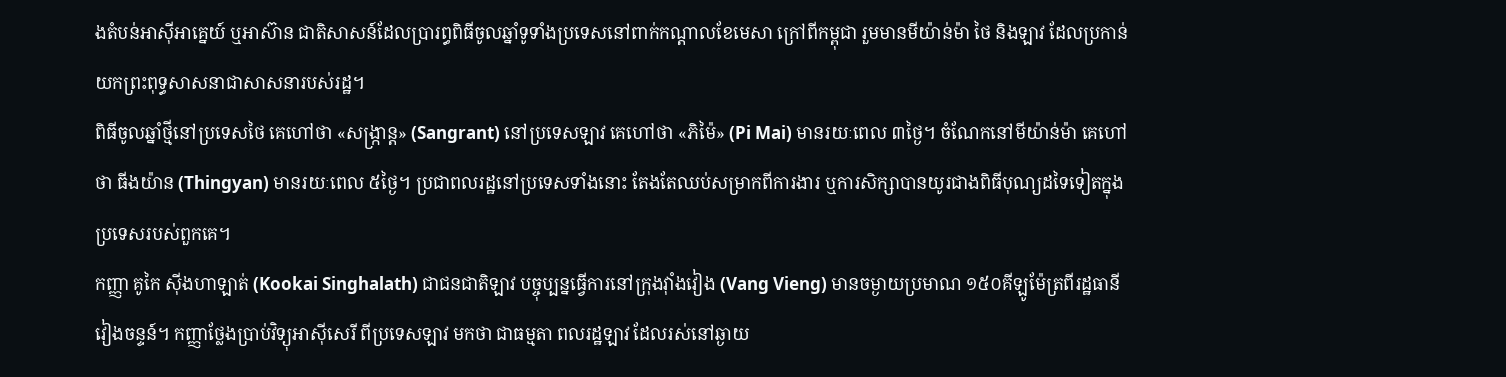ងតំបន់អាស៊ីអាគ្នេយ៍ ឬអាស៊ាន ជាតិសាសន៍ដែលប្រារព្ធពិធីចូលឆ្នាំទូទាំងប្រទេសនៅពាក់កណ្ដាលខែមេសា ក្រៅពីកម្ពុជា រួមមានមីយ៉ាន់ម៉ា ថៃ និងឡាវ ដែលប្រកាន់យកព្រះពុទ្ធសាសនាជាសាសនារបស់រដ្ឋ។
ពិធីចូលឆ្នាំថ្មីនៅប្រទេសថៃ គេហៅថា «សង្ក្រាន្ត» (Sangrant) នៅប្រទេសឡាវ គេហៅថា «ភិម៉ៃ» (Pi Mai) មានរយៈពេល ៣ថ្ងៃ។ ចំណែកនៅមីយ៉ាន់ម៉ា គេហៅថា ធីងយ៉ាន (Thingyan) មានរយៈពេល ៥ថ្ងៃ។ ប្រជាពលរដ្ឋនៅប្រទេសទាំងនោះ តែងតែឈប់សម្រាកពីការងារ ឬការសិក្សាបានយូរជាងពិធីបុណ្យដទៃទៀតក្នុងប្រទេសរបស់ពួកគេ។
កញ្ញា គូកៃ ស៊ីងហាឡាត់ (Kookai Singhalath) ជាជនជាតិឡាវ បច្ចុប្បន្នធ្វើការនៅក្រុងវ៉ាំងវៀង (Vang Vieng) មានចម្ងាយប្រមាណ ១៥០គីឡូម៉ែត្រពីរដ្ឋធានីវៀងចន្ទន៍។ កញ្ញាថ្លែងប្រាប់វិទ្យុអាស៊ីសេរី ពីប្រទេសឡាវ មកថា ជាធម្មតា ពលរដ្ឋឡាវ ដែលរស់នៅឆ្ងាយ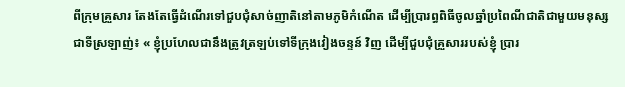ពីក្រុមគ្រួសារ តែងតែធ្វើដំណើរទៅជួបជុំសាច់ញាតិនៅតាមភូមិកំណើត ដើម្បីប្រារព្ធពិធីចូលឆ្នាំប្រពៃណីជាតិជាមួយមនុស្សជាទីស្រឡាញ់៖ « ខ្ញុំប្រហែលជានឹងត្រូវត្រឡប់ទៅទីក្រុងវៀងចន្ទន៍ វិញ ដើម្បីជួបជុំគ្រួសាររបស់ខ្ញុំ ប្រារ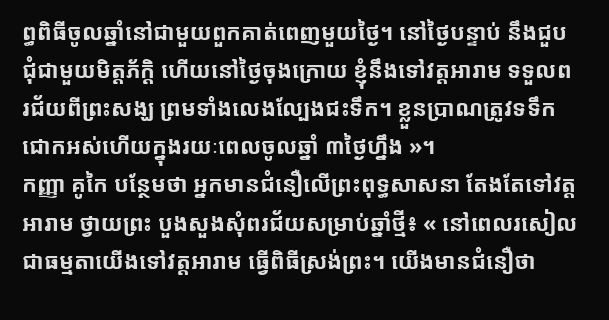ព្ធពិធីចូលឆ្នាំនៅជាមួយពួកគាត់ពេញមួយថ្ងៃ។ នៅថ្ងៃបន្ទាប់ នឹងជួបជុំជាមួយមិត្តភ័ក្ដិ ហើយនៅថ្ងៃចុងក្រោយ ខ្ញុំនឹងទៅវត្តអារាម ទទួលពរជ័យពីព្រះសង្ឃ ព្រមទាំងលេងល្បែងជះទឹក។ ខ្លួនប្រាណត្រូវទទឹកជោកអស់ហើយក្នុងរយៈពេលចូលឆ្នាំ ៣ថ្ងៃហ្នឹង »។
កញ្ញា គូកៃ បន្ថែមថា អ្នកមានជំនឿលើព្រះពុទ្ធសាសនា តែងតែទៅវត្តអារាម ថ្វាយព្រះ បួងសួងសុំពរជ័យសម្រាប់ឆ្នាំថ្មី៖ « នៅពេលរសៀល ជាធម្មតាយើងទៅវត្តអារាម ធ្វើពិធីស្រង់ព្រះ។ យើងមានជំនឿថា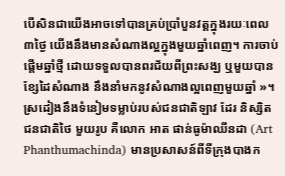បើសិនជាយើងអាចទៅបានគ្រប់ប្រាំបួនវត្តក្នុងរយៈពេល ៣ថ្ងៃ យើងនឹងមានសំណាងល្អក្នុងមួយឆ្នាំពេញ។ ការចាប់ផ្ដើមឆ្នាំថ្មី ដោយទទួលបានពរជ័យពីព្រះសង្ឃ ឬមួយបានខ្សែដៃសំណាង នឹងនាំមកនូវសំណាងល្អពេញមួយឆ្នាំ »។
ស្រដៀងនឹងទំនៀមទម្លាប់របស់ជនជាតិឡាវ ដែរ និស្សិតជនជាតិថៃ មួយរូប គឺលោក អាត ផាន់ធូម៉ាឈីនដា (Art Phanthumachinda) មានប្រសាសន៍ពីទីក្រុងបាងក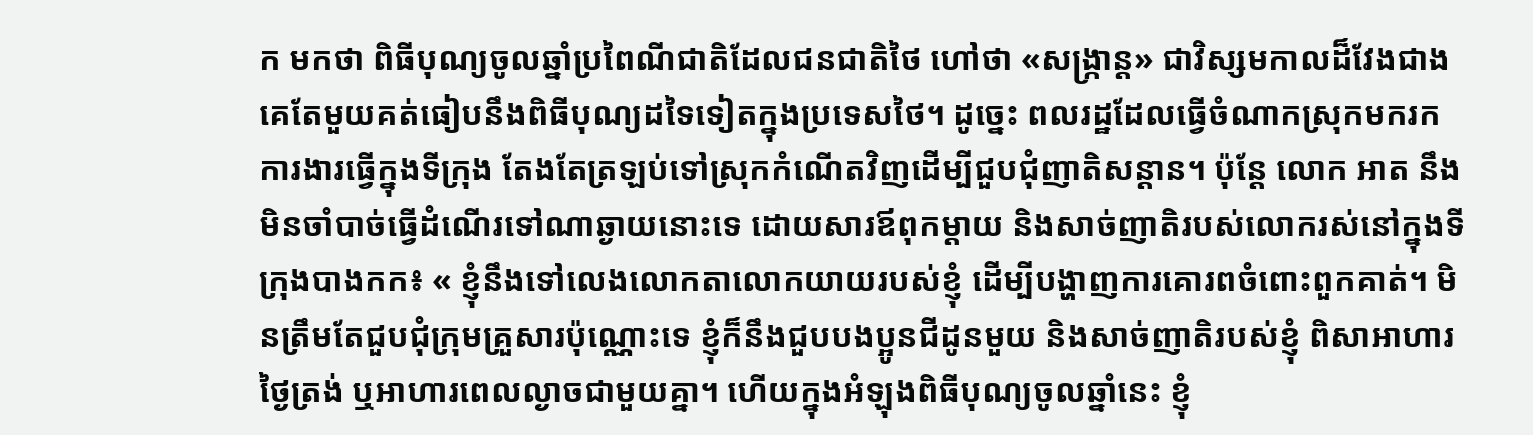ក មកថា ពិធីបុណ្យចូលឆ្នាំប្រពៃណីជាតិដែលជនជាតិថៃ ហៅថា «សង្ក្រាន្ត» ជាវិស្សមកាលដ៏វែងជាងគេតែមួយគត់ធៀបនឹងពិធីបុណ្យដទៃទៀតក្នុងប្រទេសថៃ។ ដូច្នេះ ពលរដ្ឋដែលធ្វើចំណាកស្រុកមករកការងារធ្វើក្នុងទីក្រុង តែងតែត្រឡប់ទៅស្រុកកំណើតវិញដើម្បីជួបជុំញាតិសន្ដាន។ ប៉ុន្តែ លោក អាត នឹងមិនចាំបាច់ធ្វើដំណើរទៅណាឆ្ងាយនោះទេ ដោយសារឪពុកម្ដាយ និងសាច់ញាតិរបស់លោករស់នៅក្នុងទីក្រុងបាងកក៖ « ខ្ញុំនឹងទៅលេងលោកតាលោកយាយរបស់ខ្ញុំ ដើម្បីបង្ហាញការគោរពចំពោះពួកគាត់។ មិនត្រឹមតែជួបជុំក្រុមគ្រួសារប៉ុណ្ណោះទេ ខ្ញុំក៏នឹងជួបបងប្អូនជីដូនមួយ និងសាច់ញាតិរបស់ខ្ញុំ ពិសាអាហារថ្ងៃត្រង់ ឬអាហារពេលល្ងាចជាមួយគ្នា។ ហើយក្នុងអំឡុងពិធីបុណ្យចូលឆ្នាំនេះ ខ្ញុំ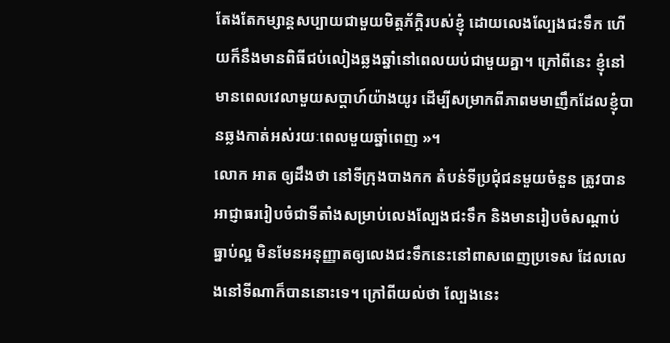តែងតែកម្សាន្តសប្បាយជាមួយមិត្តភ័ក្ដិរបស់ខ្ញុំ ដោយលេងល្បែងជះទឹក ហើយក៏នឹងមានពិធីជប់លៀងឆ្លងឆ្នាំនៅពេលយប់ជាមួយគ្នា។ ក្រៅពីនេះ ខ្ញុំនៅមានពេលវេលាមួយសប្ដាហ៍យ៉ាងយូរ ដើម្បីសម្រាកពីភាពមមាញឹកដែលខ្ញុំបានឆ្លងកាត់អស់រយៈពេលមួយឆ្នាំពេញ »។
លោក អាត ឲ្យដឹងថា នៅទីក្រុងបាងកក តំបន់ទីប្រជុំជនមួយចំនួន ត្រូវបានអាជ្ញាធររៀបចំជាទីតាំងសម្រាប់លេងល្បែងជះទឹក និងមានរៀបចំសណ្ដាប់ធ្នាប់ល្អ មិនមែនអនុញ្ញាតឲ្យលេងជះទឹកនេះនៅពាសពេញប្រទេស ដែលលេងនៅទីណាក៏បាននោះទេ។ ក្រៅពីយល់ថា ល្បែងនេះ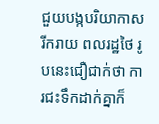ជួយបង្កបរិយាកាសរីករាយ ពលរដ្ឋថៃ រូបនេះជឿជាក់ថា ការជះទឹកដាក់គ្នាក៏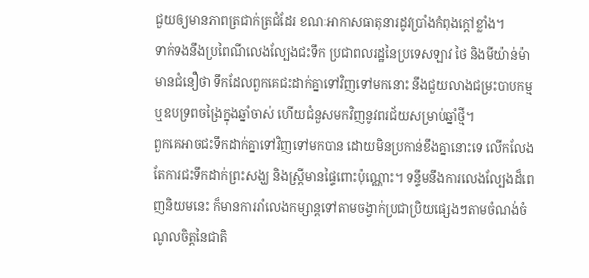ជួយឲ្យមានភាពត្រជាក់ត្រជំដែរ ខណៈអាកាសធាតុនារដូវប្រាំងកំពុងក្ដៅខ្លាំង។
ទាក់ទងនឹងប្រពៃណីលេងល្បែងជះទឹក ប្រជាពលរដ្ឋនៃប្រទេសឡាវ ថៃ និងមីយ៉ាន់ម៉ា មានជំនឿថា ទឹកដែលពួកគេជះដាក់គ្នាទៅវិញទៅមកនោះ នឹងជួយលាងជម្រះបាបកម្ម ឬឧបទ្រពចង្រៃក្នុងឆ្នាំចាស់ ហើយជំនួសមកវិញនូវពរជ័យសម្រាប់ឆ្នាំថ្មី។
ពួកគេអាចជះទឹកដាក់គ្នាទៅវិញទៅមកបាន ដោយមិនប្រកាន់ខឹងគ្នានោះទេ លើកលែងតែការជះទឹកដាក់ព្រះសង្ឃ និងស្ត្រីមានផ្ទៃពោះប៉ុណ្ណោះ។ ទន្ទឹមនឹងការលេងល្បែងដ៏ពេញនិយមនេះ ក៏មានការរាំលេងកម្សាន្តទៅតាមចង្វាក់ប្រជាប្រិយផ្សេងៗតាមចំណង់ចំណូលចិត្តនៃជាតិ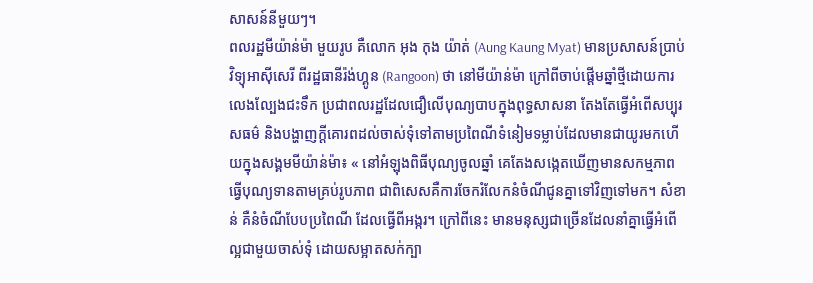សាសន៍នីមួយៗ។
ពលរដ្ឋមីយ៉ាន់ម៉ា មួយរូប គឺលោក អុង កុង យ៉ាត់ (Aung Kaung Myat) មានប្រសាសន៍ប្រាប់វិទ្យុអាស៊ីសេរី ពីរដ្ឋធានីរ៉ង់ហ្គូន (Rangoon) ថា នៅមីយ៉ាន់ម៉ា ក្រៅពីចាប់ផ្ដើមឆ្នាំថ្មីដោយការលេងល្បែងជះទឹក ប្រជាពលរដ្ឋដែលជឿលើបុណ្យបាបក្នុងពុទ្ធសាសនា តែងតែធ្វើអំពើសប្បុរសធម៌ និងបង្ហាញក្ដីគោរពដល់ចាស់ទុំទៅតាមប្រពៃណីទំនៀមទម្លាប់ដែលមានជាយូរមកហើយក្នុងសង្គមមីយ៉ាន់ម៉ា៖ « នៅអំឡុងពិធីបុណ្យចូលឆ្នាំ គេតែងសង្កេតឃើញមានសកម្មភាពធ្វើបុណ្យទានតាមគ្រប់រូបភាព ជាពិសេសគឺការចែករំលែកនំចំណីជូនគ្នាទៅវិញទៅមក។ សំខាន់ គឺនំចំណីបែបប្រពៃណី ដែលធ្វើពីអង្ករ។ ក្រៅពីនេះ មានមនុស្សជាច្រើនដែលនាំគ្នាធ្វើអំពើល្អជាមួយចាស់ទុំ ដោយសម្អាតសក់ក្បា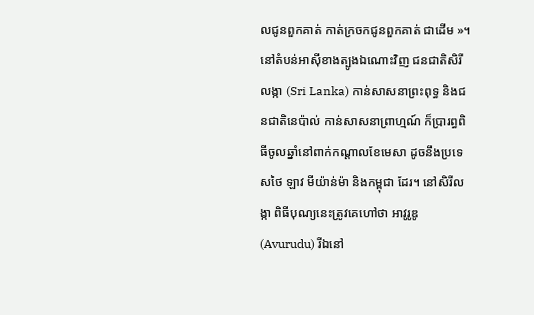លជូនពួកគាត់ កាត់ក្រចកជូនពួកគាត់ ជាដើម »។
នៅតំបន់អាស៊ីខាងត្បូងឯណោះវិញ ជនជាតិសិរីលង្កា (Sri Lanka) កាន់សាសនាព្រះពុទ្ធ និងជនជាតិនេប៉ាល់ កាន់សាសនាព្រាហ្មណ៍ ក៏ប្រារព្ធពិធីចូលឆ្នាំនៅពាក់កណ្ដាលខែមេសា ដូចនឹងប្រទេសថៃ ឡាវ មីយ៉ាន់ម៉ា និងកម្ពុជា ដែរ។ នៅសិរីលង្កា ពិធីបុណ្យនេះត្រូវគេហៅថា អាវូរូឌូ (Avurudu) រីឯនៅ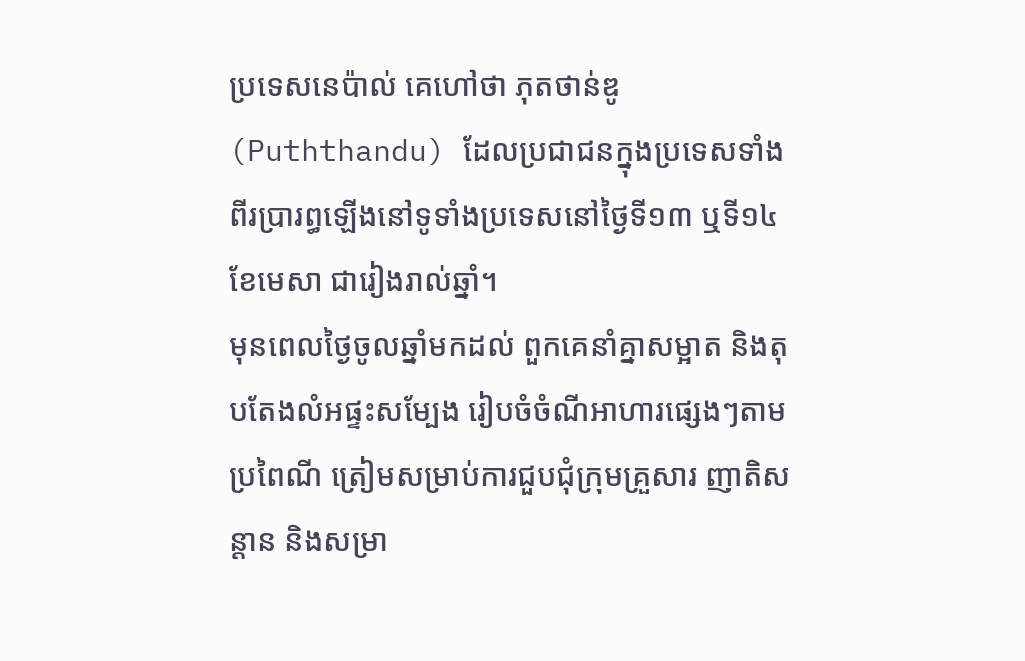ប្រទេសនេប៉ាល់ គេហៅថា ភុតថាន់ឌូ (Puththandu) ដែលប្រជាជនក្នុងប្រទេសទាំងពីរប្រារព្ធឡើងនៅទូទាំងប្រទេសនៅថ្ងៃទី១៣ ឬទី១៤ ខែមេសា ជារៀងរាល់ឆ្នាំ។
មុនពេលថ្ងៃចូលឆ្នាំមកដល់ ពួកគេនាំគ្នាសម្អាត និងតុបតែងលំអផ្ទះសម្បែង រៀបចំចំណីអាហារផ្សេងៗតាមប្រពៃណី ត្រៀមសម្រាប់ការជួបជុំក្រុមគ្រួសារ ញាតិសន្តាន និងសម្រា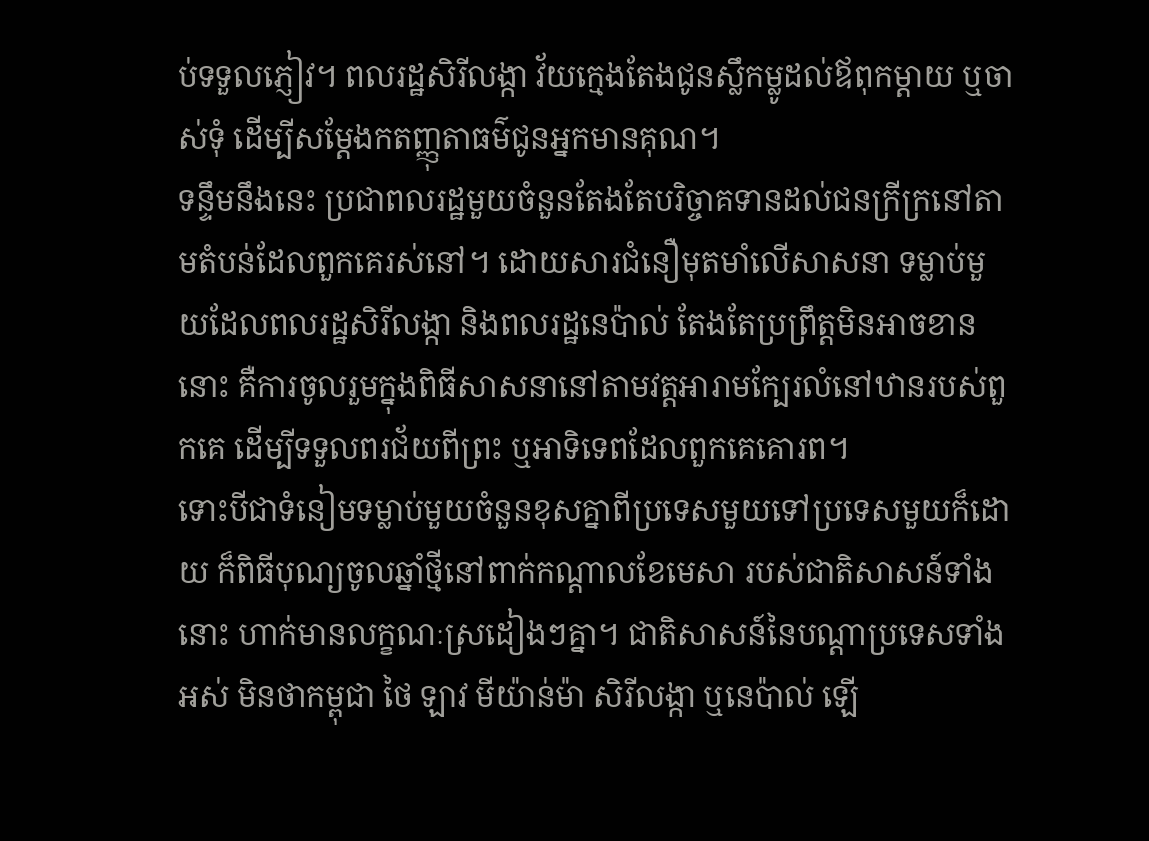ប់ទទួលភ្ញៀវ។ ពលរដ្ឋសិរីលង្កា វ័យក្មេងតែងជូនស្លឹកម្លូដល់ឪពុកម្ដាយ ឬចាស់ទុំ ដើម្បីសម្ដែងកតញ្ញុតាធម៌ជូនអ្នកមានគុណ។
ទន្ទឹមនឹងនេះ ប្រជាពលរដ្ឋមួយចំនួនតែងតែបរិច្ចាគទានដល់ជនក្រីក្រនៅតាមតំបន់ដែលពួកគេរស់នៅ។ ដោយសារជំនឿមុតមាំលើសាសនា ទម្លាប់មួយដែលពលរដ្ឋសិរីលង្កា និងពលរដ្ឋនេប៉ាល់ តែងតែប្រព្រឹត្តមិនអាចខាននោះ គឺការចូលរួមក្នុងពិធីសាសនានៅតាមវត្តអារាមក្បែរលំនៅឋានរបស់ពួកគេ ដើម្បីទទួលពរជ័យពីព្រះ ឬអាទិទេពដែលពួកគេគោរព។
ទោះបីជាទំនៀមទម្លាប់មួយចំនួនខុសគ្នាពីប្រទេសមួយទៅប្រទេសមួយក៏ដោយ ក៏ពិធីបុណ្យចូលឆ្នាំថ្មីនៅពាក់កណ្ដាលខែមេសា របស់ជាតិសាសន៍ទាំងនោះ ហាក់មានលក្ខណៈស្រដៀងៗគ្នា។ ជាតិសាសន៍នៃបណ្ដាប្រទេសទាំងអស់ មិនថាកម្ពុជា ថៃ ឡាវ មីយ៉ាន់ម៉ា សិរីលង្កា ឬនេប៉ាល់ ឡើ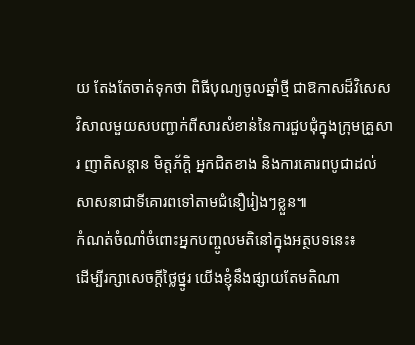យ តែងតែចាត់ទុកថា ពិធីបុណ្យចូលឆ្នាំថ្មី ជាឱកាសដ៏វិសេសវិសាលមួយសបញ្ជាក់ពីសារសំខាន់នៃការជួបជុំក្នុងក្រុមគ្រួសារ ញាតិសន្ដាន មិត្តភ័ក្ដិ អ្នកជិតខាង និងការគោរពបូជាដល់សាសនាជាទីគោរពទៅតាមជំនឿរៀងៗខ្លួន៕
កំណត់ចំណាំចំពោះអ្នកបញ្ចូលមតិនៅក្នុងអត្ថបទនេះ៖
ដើម្បីរក្សាសេចក្ដីថ្លៃថ្នូរ យើងខ្ញុំនឹងផ្សាយតែមតិណា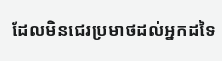ដែលមិនជេរប្រមាថដល់អ្នកដទៃ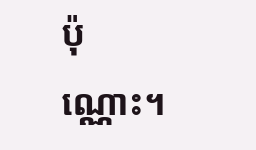ប៉ុណ្ណោះ។